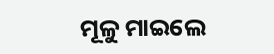ମୂଳୁ ମାଇଲେ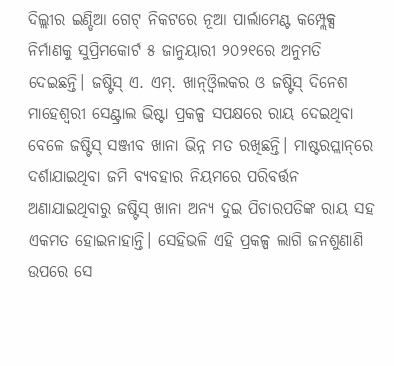ଦିଲ୍ଲୀର ଇଣ୍ଡିଆ ଗେଟ୍‌ ନିକଟରେ ନୂଆ ପାର୍ଲାମେଣ୍ଟ କମ୍ପ୍ଲେକ୍ସ ନିର୍ମାଣକୁ ସୁପ୍ରିମକୋର୍ଟ ୫ ଜାନୁୟାରୀ ୨୦୨୧ରେ ଅନୁମତି ଦେଇଛନ୍ତି। ଜଷ୍ଟିସ୍‌ ଏ. ଏମ୍‌. ଖାନ୍‌ଓ୍ବିଲକର ଓ ଜଷ୍ଟିସ୍‌ ଦିନେଶ ମାହେଶ୍ୱରୀ ସେଣ୍ଟ୍ରାଲ ଭିଷ୍ଟା ପ୍ରକଳ୍ପ ସପକ୍ଷରେ ରାୟ ଦେଇଥିବା ବେଳେ ଜଷ୍ଟିସ୍‌ ସଞ୍ଜୀବ ଖାନା ଭିନ୍ନ ମତ ରଖିଛନ୍ତି। ମାଷ୍ଟରପ୍ଲାନ୍‌ରେ ଦର୍ଶାଯାଇଥିବା ଜମି ବ୍ୟବହାର ନିୟମରେ ପରିବର୍ତ୍ତନ ଅଣାଯାଇଥିବାରୁ ଜଷ୍ଟିସ୍‌ ଖାନା ଅନ୍ୟ ଦୁଇ ପିଚାରପତିଙ୍କ ରାୟ ସହ ଏକମତ ହୋଇନାହାନ୍ତି। ସେହିଭଳି ଏହି ପ୍ରକଳ୍ପ ଲାଗି ଜନଶୁଣାଣି ଉପରେ ସେ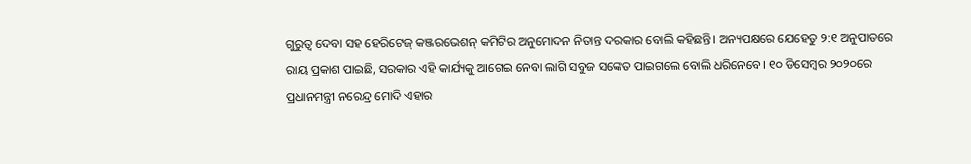ଗୁରୁତ୍ୱ ଦେବା ସହ ହେରିଟେଜ୍‌ କଞ୍ଜରଭେଶନ୍‌ କମିଟିର ଅନୁମୋଦନ ନିତାନ୍ତ ଦରକାର ବୋଲି କହିଛନ୍ତି। ଅନ୍ୟପକ୍ଷରେ ଯେହେତୁ ୨:୧ ଅନୁପାତରେ ରାୟ ପ୍ରକାଶ ପାଇଛି, ସରକାର ଏହି କାର୍ଯ୍ୟକୁ ଆଗେଇ ନେବା ଲାଗି ସବୁଜ ସଙ୍କେତ ପାଇଗଲେ ବୋଲି ଧରିନେବେ। ୧୦ ଡିସେମ୍ବର ୨୦୨୦ରେ ପ୍ରଧାନମନ୍ତ୍ରୀ ନରେନ୍ଦ୍ର ମୋଦି ଏହାର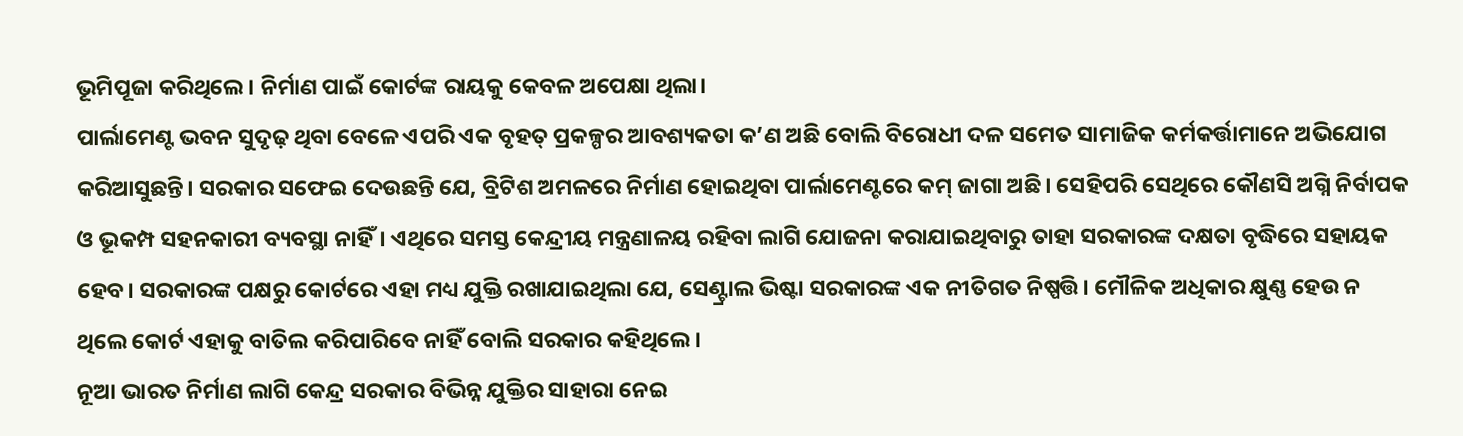ଭୂମିପୂଜା କରିଥିଲେ। ନିର୍ମାଣ ପାଇଁ କୋର୍ଟଙ୍କ ରାୟକୁ କେବଳ ଅପେକ୍ଷା ଥିଲା।
ପାର୍ଲାମେଣ୍ଟ ଭବନ ସୁଦୃଢ଼ ଥିବା ବେଳେ ଏପରି ଏକ ବୃହତ୍‌ ପ୍ରକଳ୍ପର ଆବଶ୍ୟକତା କ’ଣ ଅଛି ବୋଲି ବିରୋଧୀ ଦଳ ସମେତ ସାମାଜିକ କର୍ମକର୍ତ୍ତାମାନେ ଅଭିଯୋଗ କରିଆସୁଛନ୍ତି। ସରକାର ସଫେଇ ଦେଉଛନ୍ତି ଯେ, ବ୍ରିଟିଶ ଅମଳରେ ନିର୍ମାଣ ହୋଇଥିବା ପାର୍ଲାମେଣ୍ଟରେ କମ୍‌ ଜାଗା ଅଛି। ସେହିପରି ସେଥିରେ କୌଣସି ଅଗ୍ନି ନିର୍ବାପକ ଓ ଭୂକମ୍ପ ସହନକାରୀ ବ୍ୟବସ୍ଥା ନାହିଁ। ଏଥିରେ ସମସ୍ତ କେନ୍ଦ୍ରୀୟ ମନ୍ତ୍ରଣାଳୟ ରହିବା ଲାଗି ଯୋଜନା କରାଯାଇଥିବାରୁ ତାହା ସରକାରଙ୍କ ଦକ୍ଷତା ବୃଦ୍ଧିରେ ସହାୟକ ହେବ। ସରକାରଙ୍କ ପକ୍ଷରୁ କୋର୍ଟରେ ଏହା ମଧ୍ୟ ଯୁକ୍ତି ରଖାଯାଇଥିଲା ଯେ, ସେଣ୍ଟ୍ରାଲ ଭିଷ୍ଟା ସରକାରଙ୍କ ଏକ ନୀତିଗତ ନିଷ୍ପତ୍ତି। ମୌଳିକ ଅଧିକାର କ୍ଷୁଣ୍ଣ ହେଉ ନ ଥିଲେ କୋର୍ଟ ଏହାକୁ ବାତିଲ କରିପାରିବେ ନାହିଁ ବୋଲି ସରକାର କହିଥିଲେ।
ନୂଆ ଭାରତ ନିର୍ମାଣ ଲାଗି କେନ୍ଦ୍ର ସରକାର ବିଭିନ୍ନ ଯୁକ୍ତିର ସାହାରା ନେଇ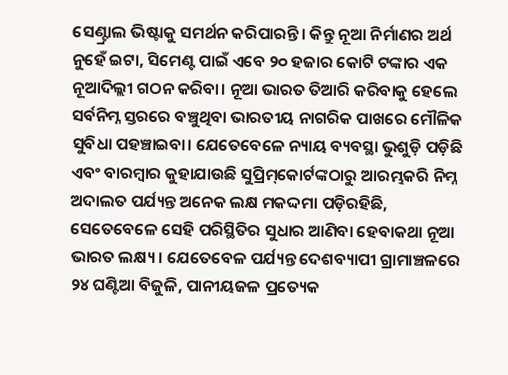ସେଣ୍ଟ୍ରାଲ ଭିଷ୍ଟାକୁ ସମର୍ଥନ କରିପାରନ୍ତି। କିନ୍ତୁ ନୂଆ ନିର୍ମାଣର ଅର୍ଥ ନୁହେଁ ଇଟା, ସିମେଣ୍ଟ ପାଇଁ ଏବେ ୨୦ ହଜାର କୋଟି ଟଙ୍କାର ଏକ ନୂଆଦିଲ୍ଲୀ ଗଠନ କରିବା। ନୂଆ ଭାରତ ତିଆରି କରିବାକୁ ହେଲେ ସର୍ବନିମ୍ନ ସ୍ତରରେ ବଞ୍ଚୁଥିବା ଭାରତୀୟ ନାଗରିକ ପାଖରେ ମୌଳିକ ସୁବିଧା ପହଞ୍ଚାଇବା। ଯେତେବେଳେ ନ୍ୟାୟ ବ୍ୟବସ୍ଥା ଭୁଶୁଡ଼ି ପଡ଼ିଛି ଏବଂ ବାରମ୍ବାର କୁହାଯାଉଛି ସୁପ୍ରିମ୍‌କୋର୍ଟଙ୍କଠାରୁ ଆରମ୍ଭକରି ନିମ୍ନ ଅଦାଲତ ପର୍ଯ୍ୟନ୍ତ ଅନେକ ଲକ୍ଷ ମକଦ୍ଦମା ପଡ଼ିରହିଛି, ସେତେବେଳେ ସେହି ପରିସ୍ଥିତିର ସୁଧାର ଆଣିବା ହେବାକଥା ନୂଆ ଭାରତ ଲକ୍ଷ୍ୟ। ଯେତେବେଳ ପର୍ଯ୍ୟନ୍ତ ଦେଶବ୍ୟାପୀ ଗ୍ରାମାଞ୍ଚଳରେ ୨୪ ଘଣ୍ଟିଆ ବିଜୁଳି, ପାନୀୟଜଳ ପ୍ରତ୍ୟେକ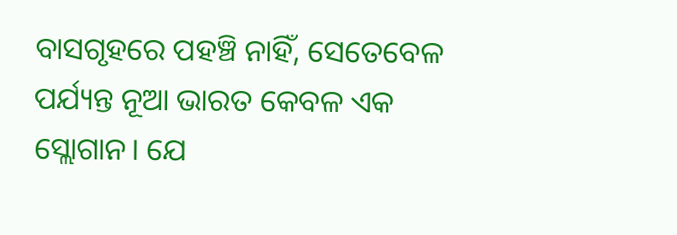ବାସଗୃହରେ ପହଞ୍ଚି ନାହିଁ, ସେତେବେଳ ପର୍ଯ୍ୟନ୍ତ ନୂଆ ଭାରତ କେବଳ ଏକ ସ୍ଲୋଗାନ। ଯେ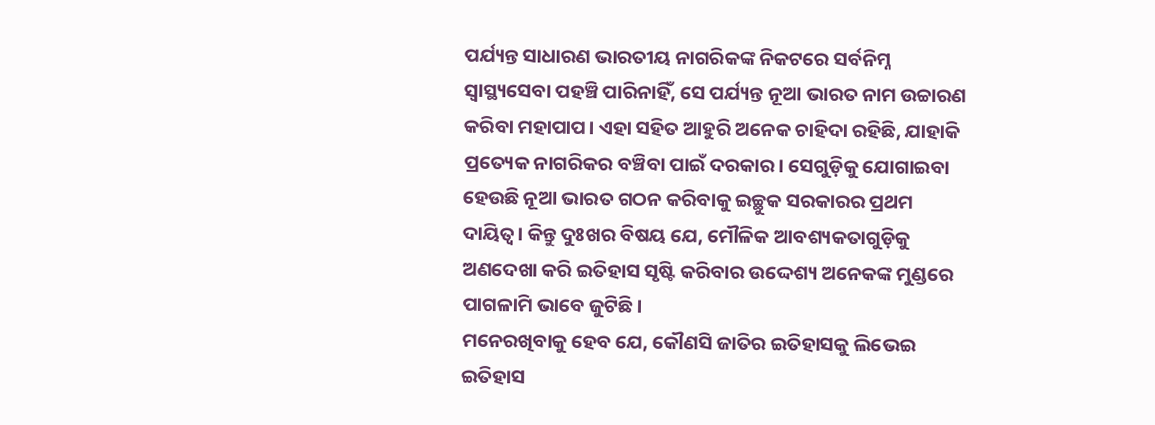ପର୍ଯ୍ୟନ୍ତ ସାଧାରଣ ଭାରତୀୟ ନାଗରିକଙ୍କ ନିକଟରେ ସର୍ବନିମ୍ନ ସ୍ବାସ୍ଥ୍ୟସେବା ପହଞ୍ଚି ପାରିନାହିଁ, ସେ ପର୍ଯ୍ୟନ୍ତ ନୂଆ ଭାରତ ନାମ ଉଚ୍ଚାରଣ କରିବା ମହାପାପ। ଏହା ସହିତ ଆହୁରି ଅନେକ ଚାହିଦା ରହିଛି, ଯାହାକି ପ୍ରତ୍ୟେକ ନାଗରିକର ବଞ୍ଚିବା ପାଇଁ ଦରକାର। ସେଗୁଡ଼ିକୁ ଯୋଗାଇବା ହେଉଛି ନୂଆ ଭାରତ ଗଠନ କରିବାକୁ ଇଚ୍ଛୁକ ସରକାରର ପ୍ରଥମ ଦାୟିତ୍ୱ। କିନ୍ତୁ ଦୁଃଖର ବିଷୟ ଯେ, ମୌଳିକ ଆବଶ୍ୟକତାଗୁଡ଼ିକୁ ଅଣଦେଖା କରି ଇତିହାସ ସୃଷ୍ଟି କରିବାର ଉଦ୍ଦେଶ୍ୟ ଅନେକଙ୍କ ମୁଣ୍ଡରେ ପାଗଳାମି ଭାବେ ଜୁଟିଛି।
ମନେରଖିବାକୁ ହେବ ଯେ, କୌଣସି ଜାତିର ଇତିହାସକୁ ଲିଭେଇ ଇତିହାସ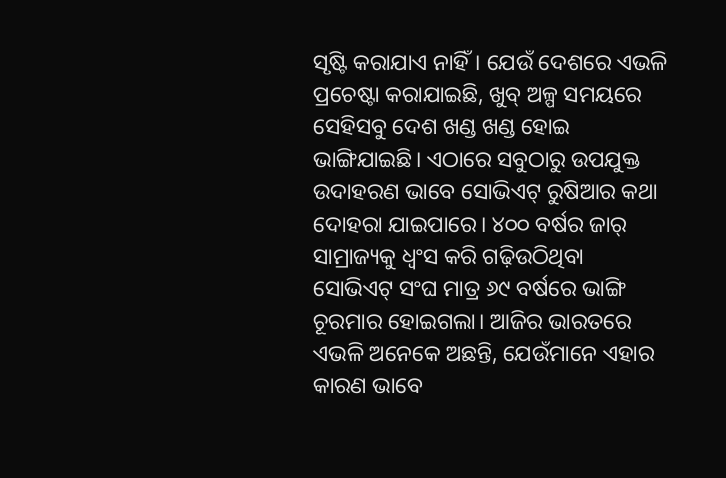ସୃଷ୍ଟି କରାଯାଏ ନାହିଁ। ଯେଉଁ ଦେଶରେ ଏଭଳି ପ୍ରଚେଷ୍ଟା କରାଯାଇଛି, ଖୁବ୍‌ ଅଳ୍ପ ସମୟରେ ସେହିସବୁ ଦେଶ ଖଣ୍ଡ ଖଣ୍ଡ ହୋଇ ଭାଙ୍ଗିଯାଇଛି। ଏଠାରେ ସବୁଠାରୁ ଉପଯୁକ୍ତ ଉଦାହରଣ ଭାବେ ସୋଭିଏଟ୍‌ ରୁଷିଆର କଥା ଦୋହରା ଯାଇପାରେ। ୪୦୦ ବର୍ଷର ଜାର୍‌ ସାମ୍ରାଜ୍ୟକୁ ଧ୍ୱଂସ କରି ଗଢ଼ିଉଠିଥିବା ସୋଭିଏଟ୍‌ ସଂଘ ମାତ୍ର ୬୯ ବର୍ଷରେ ଭାଙ୍ଗି ଚୂରମାର ହୋଇଗଲା। ଆଜିର ଭାରତରେ ଏଭଳି ଅନେକେ ଅଛନ୍ତି, ଯେଉଁମାନେ ଏହାର କାରଣ ଭାବେ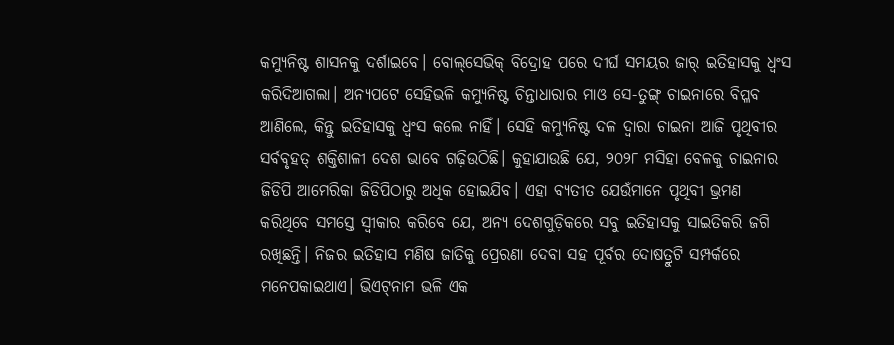କମ୍ୟୁନିଷ୍ଟ ଶାସନକୁ ଦର୍ଶାଇବେ। ବୋଲ୍‌ସେଭିକ୍‌ ବିଦ୍ରୋହ ପରେ ଦୀର୍ଘ ସମୟର ଜାର୍‌ ଇତିହାସକୁ ଧ୍ୱଂସ କରିଦିଆଗଲା। ଅନ୍ୟପଟେ ସେହିଭଳି କମ୍ୟୁନିଷ୍ଟ ଚିନ୍ତାଧାରାର ମାଓ ସେ-ତୁଙ୍ଗ୍‌ ଚାଇନାରେ ବିପ୍ଳବ ଆଣିଲେ, କିନ୍ତୁ ଇତିହାସକୁ ଧ୍ୱଂସ କଲେ ନାହିଁ। ସେହି କମ୍ୟୁନିଷ୍ଟ ଦଳ ଦ୍ୱାରା ଚାଇନା ଆଜି ପୃଥିବୀର ସର୍ବବୃହତ୍‌ ଶକ୍ତିଶାଳୀ ଦେଶ ଭାବେ ଗଢ଼ିଉଠିଛି। କୁହାଯାଉଛି ଯେ, ୨୦୨୮ ମସିହା ବେଳକୁ ଚାଇନାର ଜିଡିପି ଆମେରିକା ଜିଡିପିଠାରୁ ଅଧିକ ହୋଇଯିବ। ଏହା ବ୍ୟତୀତ ଯେଉଁମାନେ ପୃଥିବୀ ଭ୍ରମଣ କରିଥିବେ ସମସ୍ତେ ସ୍ବୀକାର କରିବେ ଯେ, ଅନ୍ୟ ଦେଶଗୁଡ଼ିକରେ ସବୁ ଇତିହାସକୁ ସାଇତିକରି ଜଗି ରଖିଛନ୍ତି। ନିଜର ଇତିହାସ ମଣିଷ ଜାତିକୁ ପ୍ରେରଣା ଦେବା ସହ ପୂର୍ବର ଦୋଷତ୍ରୁଟି ସମ୍ପର୍କରେ ମନେପକାଇଥାଏ। ଭିଏଟ୍‌ନାମ ଭଳି ଏକ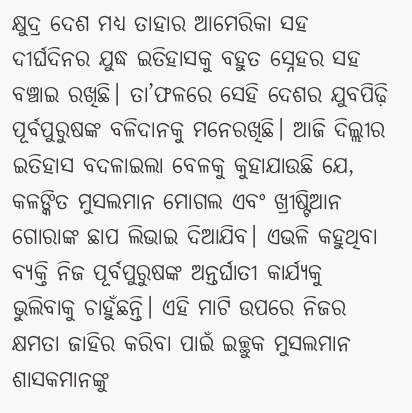କ୍ଷୁଦ୍ର ଦେଶ ମଧ୍ୟ ତାହାର ଆମେରିକା ସହ ଦୀର୍ଘଦିନର ଯୁଦ୍ଧ ଇତିହାସକୁ ବହୁତ ସ୍ନେହର ସହ ବଞ୍ଚାଇ ରଖିଛି। ତା’ଫଳରେ ସେହି ଦେଶର ଯୁବପିଢ଼ି ପୂର୍ବପୁରୁଷଙ୍କ ବଳିଦାନକୁ ମନେରଖିଛି। ଆଜି ଦିଲ୍ଲୀର ଇତିହାସ ବଦଳାଇଲା ବେଳକୁ କୁହାଯାଉଛି ଯେ, କଳଙ୍କିତ ମୁସଲମାନ ମୋଗଲ ଏବଂ ଖ୍ରୀଷ୍ଟିଆନ ଗୋରାଙ୍କ ଛାପ ଲିଭାଇ ଦିଆଯିବ। ଏଭଳି କହୁଥିବା ବ୍ୟକ୍ତି ନିଜ ପୂର୍ବପୁରୁଷଙ୍କ ଅନ୍ତର୍ଘାତୀ କାର୍ଯ୍ୟକୁ ଭୁଲିବାକୁ ଚାହୁଁଛନ୍ତି। ଏହି ମାଟି ଉପରେ ନିଜର କ୍ଷମତା ଜାହିର କରିବା ପାଇଁ ଇଚ୍ଛୁକ ମୁସଲମାନ ଶାସକମାନଙ୍କୁ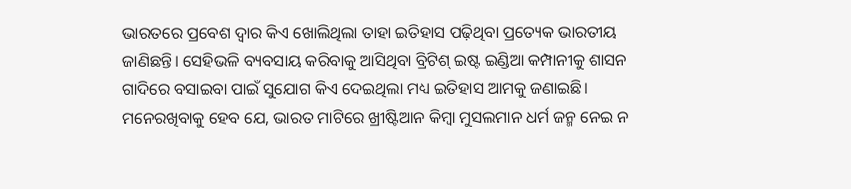ଭାରତରେ ପ୍ରବେଶ ଦ୍ୱାର କିଏ ଖୋଲିଥିଲା ତାହା ଇତିହାସ ପଢ଼ିଥିବା ପ୍ରତ୍ୟେକ ଭାରତୀୟ ଜାଣିଛନ୍ତି। ସେହିଭଳି ବ୍ୟବସାୟ କରିବାକୁ ଆସିଥିବା ବ୍ରିଟିଶ୍‌ ଇଷ୍ଟ ଇଣ୍ଡିଆ କମ୍ପାନୀକୁ ଶାସନ ଗାଦିରେ ବସାଇବା ପାଇଁ ସୁଯୋଗ କିଏ ଦେଇଥିଲା ମଧ୍ୟ ଇତିହାସ ଆମକୁ ଜଣାଇଛି। ମନେରଖିବାକୁ ହେବ ଯେ, ଭାରତ ମାଟିରେ ଖ୍ରୀଷ୍ଟିଆନ କିମ୍ବା ମୁସଲମାନ ଧର୍ମ ଜନ୍ମ ନେଇ ନ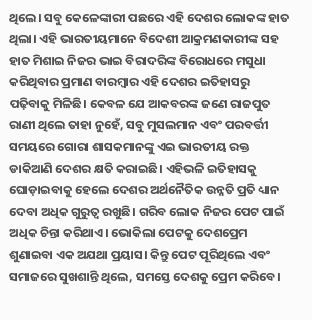ଥିଲେ। ସବୁ କେଳେଙ୍କାରୀ ପଛରେ ଏହି ଦେଶର ଲୋକଙ୍କ ହାତ ଥିଲା। ଏହି ଭାରତୀୟମାନେ ବିଦେଶୀ ଆକ୍ରମଣକାରୀଙ୍କ ସହ ହାତ ମିଶାଇ ନିଜର ଭାଇ ବିରାଦରିଙ୍କ ବିରୋଧରେ ମସୁଧା କରିଥିବାର ପ୍ରମାଣ ବାରମ୍ବାର ଏହି ଦେଶର ଇତିହାସରୁ ପଢ଼ିବାକୁ ମିଳିଛି। କେବଳ ଯେ ଆକବରଙ୍କ ଜଣେ ରାଜପୁତ ରାଣୀ ଥିଲେ ତାହା ନୁହେଁ, ସବୁ ମୁସଲମାନ ଏବଂ ପରବର୍ତ୍ତୀ ସମୟରେ ଗୋରା ଶାସକମାନଙ୍କୁ ଏଇ ଭାରତୀୟ ରକ୍ତ ଡାକିଆଣି ଦେଶର କ୍ଷତି କରାଇଛି। ଏହିଭଳି ଇତିହାସକୁ ଘୋଡ଼ାଇବାକୁ ହେଲେ ଦେଶର ଅର୍ଥନୈତିକ ଉନ୍ନତି ପ୍ରତି ଧ୍ୟାନ ଦେବା ଅଧିକ ଗୁରୁତ୍ୱ ରଖୁଛି। ଗରିବ ଲୋକ ନିଜର ପେଟ ପାଇଁ ଅଧିକ ଚିନ୍ତା କରିଥାଏ। ଭୋକିଲା ପେଟକୁ ଦେଶପ୍ରେମ ଶୁଣାଇବା ଏକ ଅଯଥା ପ୍ରୟାସ। କିନ୍ତୁ ପେଟ ପୂରିଥିଲେ ଏବଂ ସମାଜରେ ସୁଖଶାନ୍ତି ଥିଲେ, ସମସ୍ତେ ଦେଶକୁ ପ୍ରେମ କରିବେ।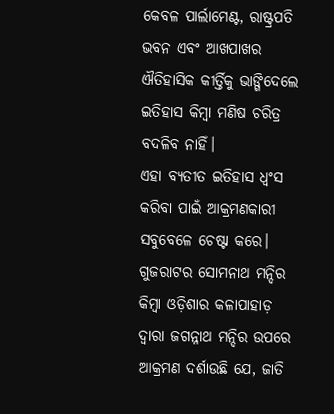କେବଳ ପାର୍ଲାମେଣ୍ଟ, ରାଷ୍ଟ୍ରପତି ଭବନ ଏବଂ ଆଖପାଖର ଐତିହାସିକ କୀର୍ତ୍ତିକୁ ଭାଙ୍ଗିଦେଲେ ଇତିହାସ କିମ୍ବା ମଣିଷ ଚରିତ୍ର ବଦଳିବ ନାହିଁ।
ଏହା ବ୍ୟତୀତ ଇତିହାସ ଧ୍ୱଂସ କରିବା ପାଇଁ ଆକ୍ରମଣକାରୀ ସବୁବେଳେ ଚେଷ୍ଟା କରେ। ଗୁଜରାଟର ସୋମନାଥ ମନ୍ଦିର କିମ୍ବା ଓଡ଼ିଶାର କଳାପାହାଡ଼ ଦ୍ୱାରା ଜଗନ୍ନାଥ ମନ୍ଦିର ଉପରେ ଆକ୍ରମଣ ଦର୍ଶାଉଛି ଯେ, ଜାତି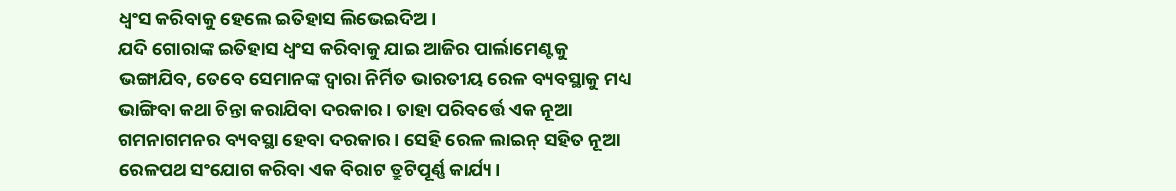ଧ୍ୱଂସ କରିବାକୁ ହେଲେ ଇତିହାସ ଲିଭେଇଦିଅ।
ଯଦି ଗୋରାଙ୍କ ଇତିହାସ ଧ୍ୱଂସ କରିବାକୁ ଯାଇ ଆଜିର ପାର୍ଲାମେଣ୍ଟକୁ ଭଙ୍ଗାଯିବ, ତେବେ ସେମାନଙ୍କ ଦ୍ୱାରା ନିର୍ମିତ ଭାରତୀୟ ରେଳ ବ୍ୟବସ୍ଥାକୁ ମଧ୍ୟ ଭାଙ୍ଗିବା କଥା ଚିନ୍ତା କରାଯିବା ଦରକାର। ତାହା ପରିବର୍ତ୍ତେ ଏକ ନୂଆ ଗମନାଗମନର ବ୍ୟବସ୍ଥା ହେବା ଦରକାର। ସେହି ରେଳ ଲାଇନ୍‌ ସହିତ ନୂଆ ରେଳପଥ ସଂଯୋଗ କରିବା ଏକ ବିରାଟ ତ୍ରୁଟିପୂର୍ଣ୍ଣ କାର୍ଯ୍ୟ।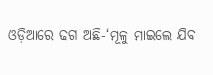ଓଡ଼ିଆରେ ଢଗ ଅଛି-‘ମୂଳୁ ମାଇଲେ ଯିବ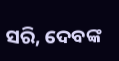ସରି, ଦେବଙ୍କ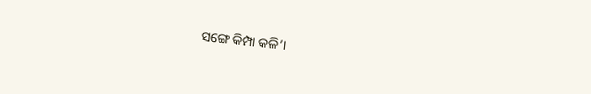ସଙ୍ଗେ କିମ୍ପା କଳି’।